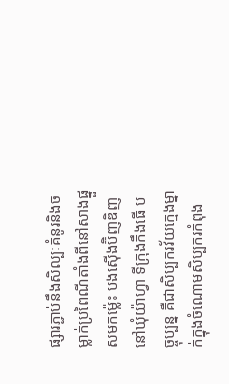ផ្សារភ្ជាប់នឹងសិល្បៈគំនូរនិងចម្លាក់ប្រពៃណីតាំងពីនៅសាងផ្នួសមកម៉្លេះ បងស៊ើងប៊ិញឌិញ នៅឃុំយ៉ាហ្វា ទីក្រុងកឹងធើ បច្ចុប្បន្ន គឺជាសិប្បករវ័យក្មេងម្នាក់ក្នុងចំណោមសិប្បករកំពុង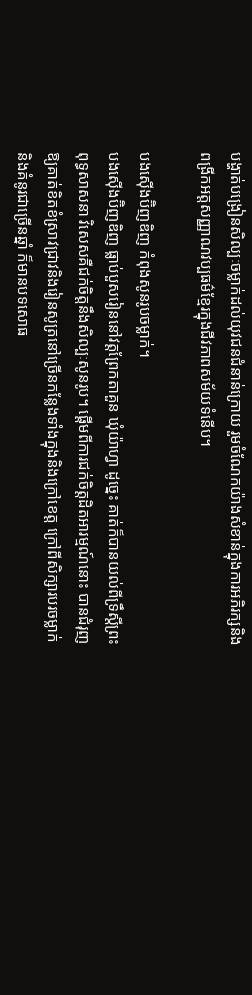បង្ហាត់បង្រៀនសិល្បៈចម្លាក់ដល់យុវជនជំនាន់ក្រោយ រួមចំណែកយ៉ាងសំខាន់ក្នុងការអភិរក្សនិងពង្រីកអត្តសញ្ញាណវប្បធម៌ខ្មែរក្នុងជីវភាពសម័យទំនើប។

បងស៊ើងប៊ិញឌិញ កំពុងសូនរូបចម្លាក់។
បងស៊ើងប៊ិញឌិញ ធ្លាប់បួសរៀននៅវត្តព្រែកតាគួន ឃុំយ៉ាហ្វា ដូច្នេះ គាត់ក៏បានយល់ពីទ្រឹស្តីព្រះពុទ្ធសាសនា វិសេសគឺជក់ចិត្តនឹងសិល្បៈសូនរូប។ ផ្តើមពីការជក់ចិត្តដិតអារម្មណ៍នោះ បានជំរុញឱ្យគាត់ខិតខំស្រាវជ្រាវនិងរៀនសូត្រនៅច្រើនកន្លែងទាំងក្នុងនិងក្រៅខេត្ត ក្រៅពីសិក្សារបរចម្លាក់និងគំនូរជាច្រើនឆ្នាំ ក៏មានបទសោធ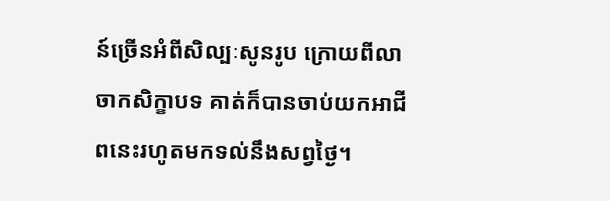ន៍ច្រើនអំពីសិល្បៈសូនរូប ក្រោយពីលាចាកសិក្ខាបទ គាត់ក៏បានចាប់យកអាជីពនេះរហូតមកទល់នឹងសព្វថ្ងៃ។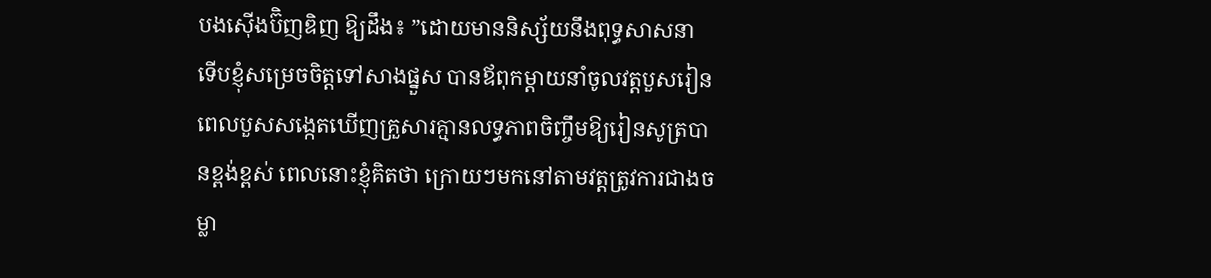បងស៊ើងប៊ិញឌិញ ឱ្យដឹង៖ ”ដោយមាននិស្ស័យនឹងពុទ្ធសាសនា ទើបខ្ញុំសម្រេចចិត្តទៅសាងផ្នួស បានឪពុកម្តាយនាំចូលវត្តបួសរៀន ពេលបួសសង្កេតឃើញគ្រួសារគ្មានលទ្ធភាពចិញ្ចឹមឱ្យរៀនសូត្របានខ្ពង់ខ្ពស់ ពេលនោះខ្ញុំគិតថា ក្រោយៗមកនៅតាមវត្តត្រូវការជាងចម្លា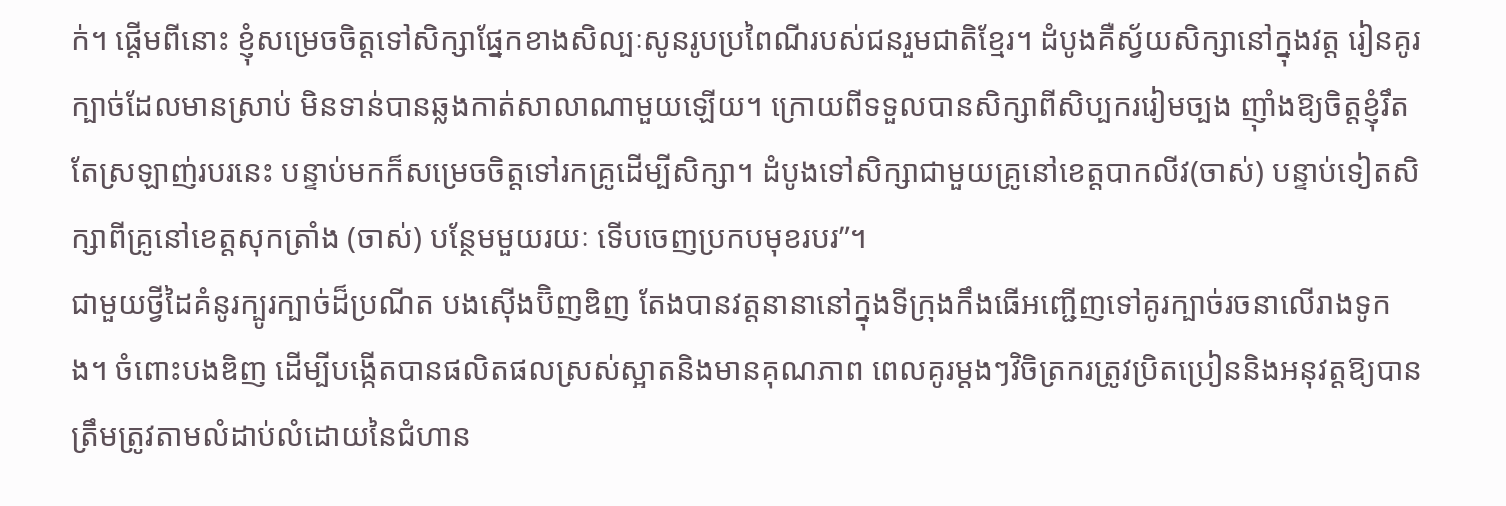ក់។ ផ្តើមពីនោះ ខ្ញុំសម្រេចចិត្តទៅសិក្សាផ្នែកខាងសិល្បៈសូនរូបប្រពៃណីរបស់ជនរួមជាតិខ្មែរ។ ដំបូងគឺស្វ័យសិក្សានៅក្នុងវត្ត រៀនគូរក្បាច់ដែលមានស្រាប់ មិនទាន់បានឆ្លងកាត់សាលាណាមួយឡើយ។ ក្រោយពីទទួលបានសិក្សាពីសិប្បកររៀមច្បង ញ៉ាំងឱ្យចិត្តខ្ញុំរឹតតែស្រឡាញ់របរនេះ បន្ទាប់មកក៏សម្រេចចិត្តទៅរកគ្រូដើម្បីសិក្សា។ ដំបូងទៅសិក្សាជាមួយគ្រូនៅខេត្តបាកលីវ(ចាស់) បន្ទាប់ទៀតសិក្សាពីគ្រូនៅខេត្តសុកត្រាំង (ចាស់) បន្ថែមមួយរយៈ ទើបចេញប្រកបមុខរបរ”។
ជាមួយថ្វីដៃគំនូរក្បូរក្បាច់ដ៏ប្រណីត បងស៊ើងប៊ិញឌិញ តែងបានវត្តនានានៅក្នុងទីក្រុងកឹងធើអញ្ជើញទៅគូរក្បាច់រចនាលើរាងទូក ង។ ចំពោះបងឌិញ ដើម្បីបង្កើតបានផលិតផលស្រស់ស្អាតនិងមានគុណភាព ពេលគូរម្តងៗវិចិត្រករត្រូវប្រិតប្រៀននិងអនុវត្តឱ្យបានត្រឹមត្រូវតាមលំដាប់លំដោយនៃជំហាន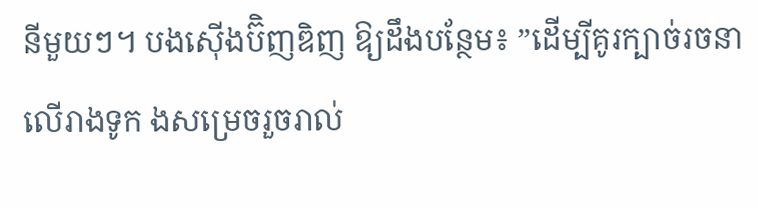នីមួយៗ។ បងស៊ើងប៊ិញឌិញ ឱ្យដឹងបន្ថែម៖ ”ដើម្បីគូរក្បាច់រចនាលើរាងទូក ងសម្រេចរួចរាល់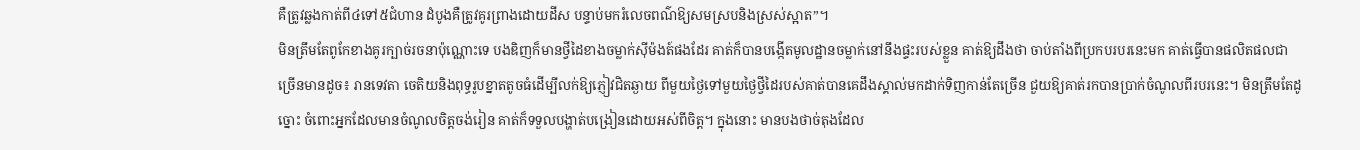គឺត្រូវឆ្លងកាត់ពី៤ទៅ៥ជំហាន ដំបូងគឺត្រូវគូរព្រាងដោយដីស បន្ទាប់មករំលេចពណ៌ឱ្យសមស្របនិងស្រស់ស្អាត”។
មិនត្រឹមតែពូកែខាងគូរក្បាច់រចនាប៉ុណ្ណោះទេ បងឌិញក៏មានថ្វីដៃខាងចម្លាក់ស៊ីម៉ងត៍ផងដែរ គាត់ក៏បានបង្កើតមូលដ្ឋានចម្លាក់នៅនឹងផ្ទះរបស់ខ្លួន គាត់ឱ្យដឹងថា ចាប់តាំងពីប្រកបរបរនេះមក គាត់ធ្វើបានផលិតផលជាច្រើនមានដូច៖ រានទេវតា ចេតិយនិងពុទ្ធរូបខ្នាតតូចធំដើម្បីលក់ឱ្យភ្ញៀវជិតឆ្ងាយ ពីមួយថ្ងៃទៅមួយថ្ងៃថ្វីដៃរបស់គាត់បានគេដឹងស្គាល់មកដាក់ទិញកាន់តែច្រើន ជួយឱ្យគាត់រកបានប្រាក់ចំណូលពីរបរនេះ។ មិនត្រឹមតែដូច្នោះ ចំពោះអ្នកដែលមានចំណូលចិត្តចង់រៀន គាត់ក៏ទទួលបង្ហាត់បង្រៀនដោយអស់ពីចិត្ត។ ក្នុងនោះ មានបងថាច់តុងដែល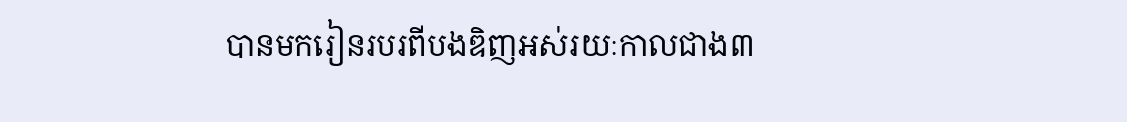បានមករៀនរបរពីបងឌិញអស់រយៈកាលជាង៣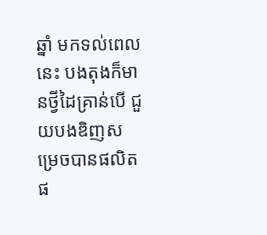ឆ្នាំ មកទល់ពេលនេះ បងតុងក៏មានថ្វីដៃគ្រាន់បើ ជួយបងឌិញសម្រេចបានផលិតផ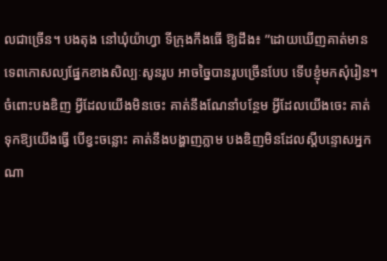លជាច្រើន។ បងតុង នៅឃុំយ៉ាហ្វា ទីក្រុងកឹងធើ ឱ្យដឹង៖ ”ដោយឃើញគាត់មានទេពកោសល្យផ្នែកខាងសិល្បៈសូនរូប អាចច្នៃបានរូបច្រើនបែប ទើបខ្ញុំមកសុំរៀន។ ចំពោះបងឌិញ អ្វីដែលយើងមិនចេះ គាត់នឹងណែនាំបន្ថែម អ្វីដែលយើងចេះ គាត់ទុកឱ្យយើងធ្វើ បើខ្វះចន្លោះ គាត់នឹងបង្ហាញភ្លាម បងឌិញមិនដែលស្តីបន្ទោសអ្នកណា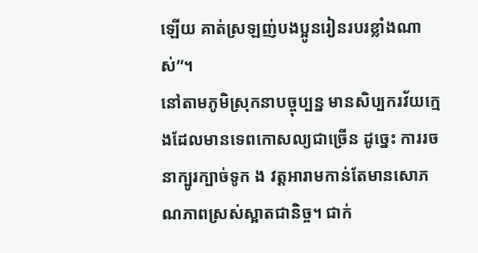ឡើយ គាត់ស្រឡញ់បងប្អូនរៀនរបរខ្លាំងណាស់”។
នៅតាមភូមិស្រុកនាបច្ចុប្បន្ន មានសិប្បករវ័យក្មេងដែលមានទេពកោសល្យជាច្រើន ដូច្នេះ ការរចនាក្បូរក្បាច់ទូក ង វត្តអារាមកាន់តែមានសោភណភាពស្រស់ស្អាតជានិច្ច។ ជាក់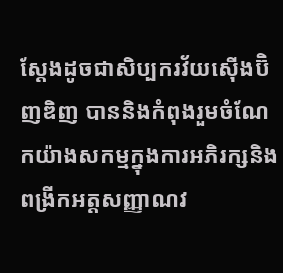ស្តែងដូចជាសិប្បករវ័យស៊ើងប៊ិញឌិញ បាននិងកំពុងរួមចំណែកយ៉ាងសកម្មក្នុងការអភិរក្សនិងពង្រីកអត្តសញ្ញាណវ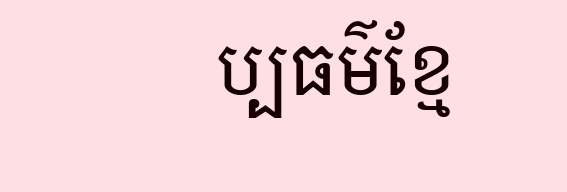ប្បធម៌ខ្មែ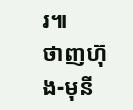រ៕
ថាញហ៊ុង-មុនី